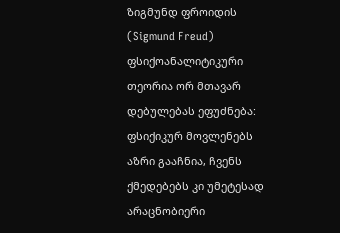ზიგმუნდ ფროიდის (Sigmund Freud) ფსიქოანალიტიკური თეორია ორ მთავარ დებულებას ეფუძნება: ფსიქიკურ მოვლენებს აზრი გააჩნია, ჩვენს ქმედებებს კი უმეტესად არაცნობიერი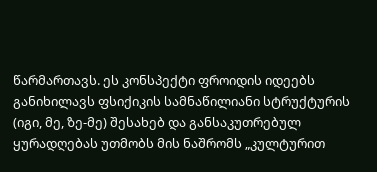წარმართავს. ეს კონსპექტი ფროიდის იდეებს განიხილავს ფსიქიკის სამნაწილიანი სტრუქტურის (იგი, მე, ზე-მე) შესახებ და განსაკუთრებულ ყურადღებას უთმობს მის ნაშრომს „კულტურით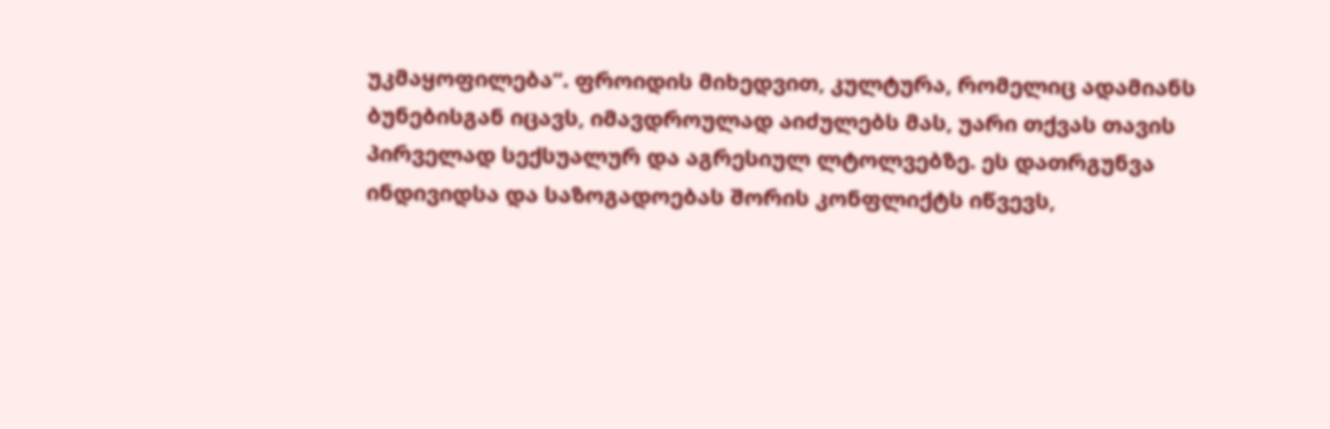უკმაყოფილება“. ფროიდის მიხედვით, კულტურა, რომელიც ადამიანს ბუნებისგან იცავს, იმავდროულად აიძულებს მას, უარი თქვას თავის პირველად სექსუალურ და აგრესიულ ლტოლვებზე. ეს დათრგუნვა ინდივიდსა და საზოგადოებას შორის კონფლიქტს იწვევს,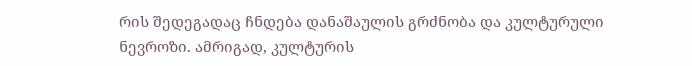რის შედეგადაც ჩნდება დანაშაულის გრძნობა და კულტურული ნევროზი. ამრიგად, კულტურის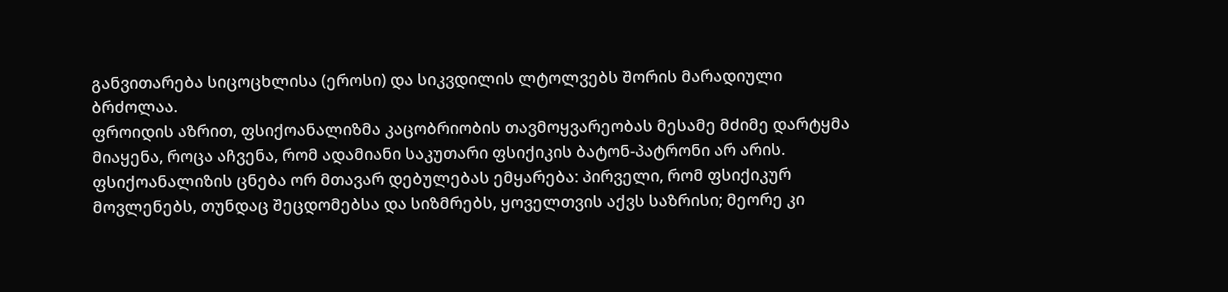განვითარება სიცოცხლისა (ეროსი) და სიკვდილის ლტოლვებს შორის მარადიული ბრძოლაა.
ფროიდის აზრით, ფსიქოანალიზმა კაცობრიობის თავმოყვარეობას მესამე მძიმე დარტყმა მიაყენა, როცა აჩვენა, რომ ადამიანი საკუთარი ფსიქიკის ბატონ-პატრონი არ არის. ფსიქოანალიზის ცნება ორ მთავარ დებულებას ემყარება: პირველი, რომ ფსიქიკურ მოვლენებს, თუნდაც შეცდომებსა და სიზმრებს, ყოველთვის აქვს საზრისი; მეორე კი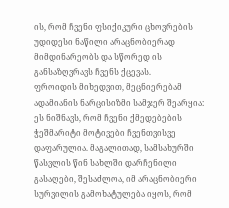ის, რომ ჩვენი ფსიქიკური ცხოვრების უდიდესი ნაწილი არაცნობიერად მიმდინარეობს და სწორედ ის განსაზღვრავს ჩვენს ქცევას.
ფროიდის მიხედვით, მეცნიერებამ ადამიანის ნარცისიზმი სამჯერ შეარყია:
ეს ნიშნავს, რომ ჩვენი ქმედებების ჭეშმარიტი მოტივები ჩვენთვისვე დაფარულია. მაგალითად, სამსახურში წასვლის წინ სახლში დარჩენილი გასაღები, შესაძლოა, იმ არაცნობიერი სურვილის გამოხატულება იყოს, რომ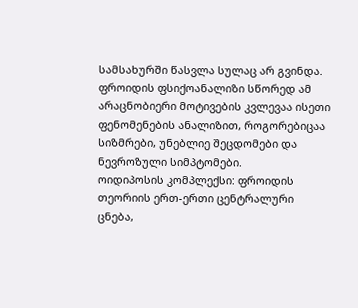სამსახურში წასვლა სულაც არ გვინდა. ფროიდის ფსიქოანალიზი სწორედ ამ არაცნობიერი მოტივების კვლევაა ისეთი ფენომენების ანალიზით, როგორებიცაა სიზმრები, უნებლიე შეცდომები და ნევროზული სიმპტომები.
ოიდიპოსის კომპლექსი: ფროიდის თეორიის ერთ-ერთი ცენტრალური ცნება,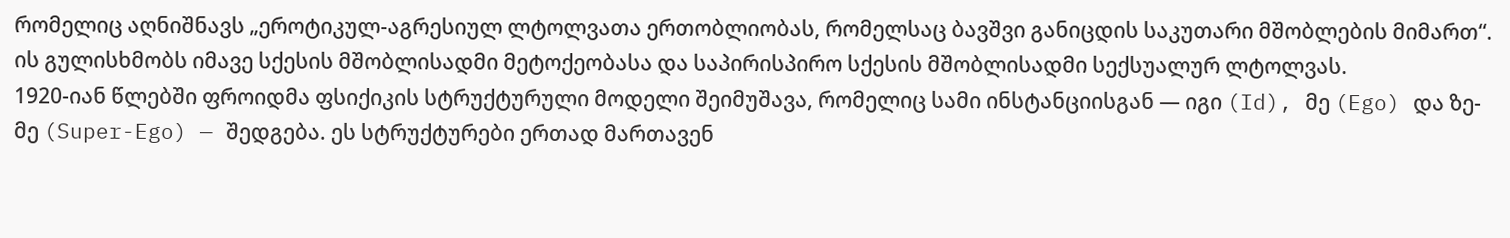რომელიც აღნიშნავს „ეროტიკულ-აგრესიულ ლტოლვათა ერთობლიობას, რომელსაც ბავშვი განიცდის საკუთარი მშობლების მიმართ“. ის გულისხმობს იმავე სქესის მშობლისადმი მეტოქეობასა და საპირისპირო სქესის მშობლისადმი სექსუალურ ლტოლვას.
1920-იან წლებში ფროიდმა ფსიქიკის სტრუქტურული მოდელი შეიმუშავა, რომელიც სამი ინსტანციისგან — იგი (Id), მე (Ego) და ზე-მე (Super-Ego) — შედგება. ეს სტრუქტურები ერთად მართავენ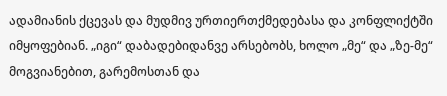ადამიანის ქცევას და მუდმივ ურთიერთქმედებასა და კონფლიქტში იმყოფებიან. „იგი“ დაბადებიდანვე არსებობს, ხოლო „მე“ და „ზე-მე“ მოგვიანებით, გარემოსთან და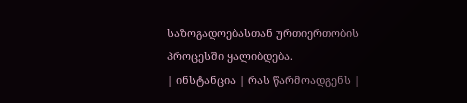საზოგადოებასთან ურთიერთობის პროცესში ყალიბდება.
| ინსტანცია | რას წარმოადგენს |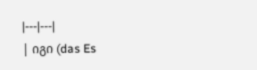|---|---|
| იგი (das Es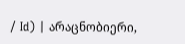/ Id) | არაცნობიერი,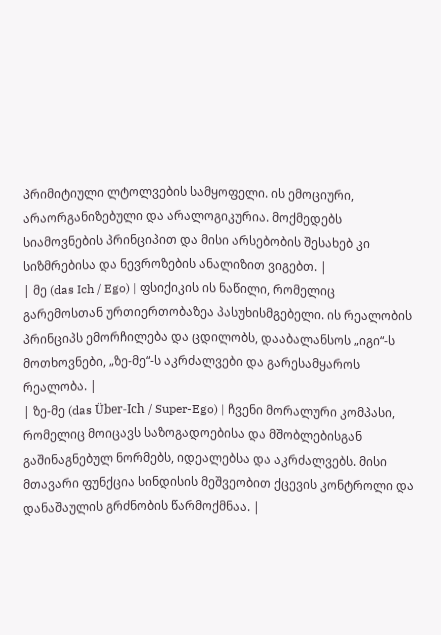პრიმიტიული ლტოლვების სამყოფელი. ის ემოციური, არაორგანიზებული და არალოგიკურია. მოქმედებს სიამოვნების პრინციპით და მისი არსებობის შესახებ კი სიზმრებისა და ნევროზების ანალიზით ვიგებთ. |
| მე (das Ich / Ego) | ფსიქიკის ის ნაწილი, რომელიც გარემოსთან ურთიერთობაზეა პასუხისმგებელი. ის რეალობის პრინციპს ემორჩილება და ცდილობს, დააბალანსოს „იგი“-ს მოთხოვნები, „ზე-მე“-ს აკრძალვები და გარესამყაროს რეალობა. |
| ზე-მე (das Über-Ich / Super-Ego) | ჩვენი მორალური კომპასი, რომელიც მოიცავს საზოგადოებისა და მშობლებისგან გაშინაგნებულ ნორმებს, იდეალებსა და აკრძალვებს. მისი მთავარი ფუნქცია სინდისის მეშვეობით ქცევის კონტროლი და დანაშაულის გრძნობის წარმოქმნაა. |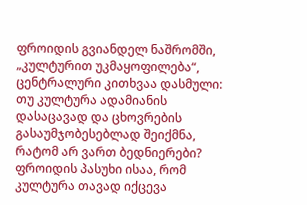ფროიდის გვიანდელ ნაშრომში, „კულტურით უკმაყოფილება“, ცენტრალური კითხვაა დასმული: თუ კულტურა ადამიანის დასაცავად და ცხოვრების გასაუმჯობესებლად შეიქმნა, რატომ არ ვართ ბედნიერები? ფროიდის პასუხი ისაა, რომ კულტურა თავად იქცევა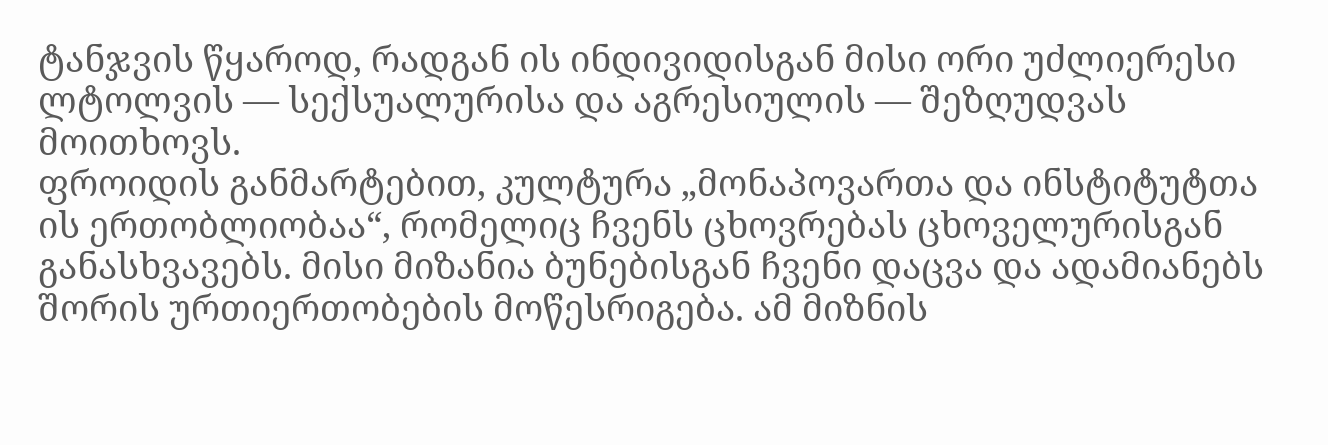ტანჯვის წყაროდ, რადგან ის ინდივიდისგან მისი ორი უძლიერესი ლტოლვის — სექსუალურისა და აგრესიულის — შეზღუდვას მოითხოვს.
ფროიდის განმარტებით, კულტურა „მონაპოვართა და ინსტიტუტთა ის ერთობლიობაა“, რომელიც ჩვენს ცხოვრებას ცხოველურისგან განასხვავებს. მისი მიზანია ბუნებისგან ჩვენი დაცვა და ადამიანებს შორის ურთიერთობების მოწესრიგება. ამ მიზნის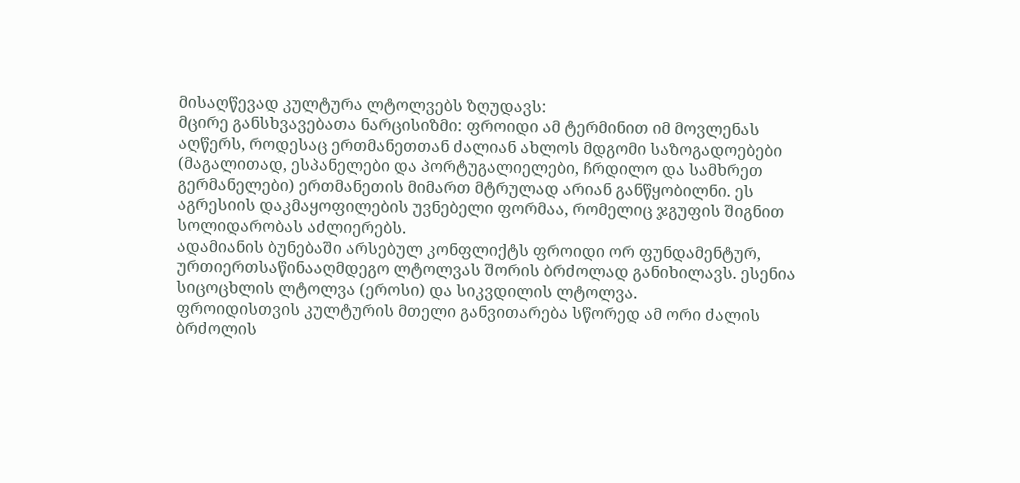მისაღწევად კულტურა ლტოლვებს ზღუდავს:
მცირე განსხვავებათა ნარცისიზმი: ფროიდი ამ ტერმინით იმ მოვლენას აღწერს, როდესაც ერთმანეთთან ძალიან ახლოს მდგომი საზოგადოებები (მაგალითად, ესპანელები და პორტუგალიელები, ჩრდილო და სამხრეთ გერმანელები) ერთმანეთის მიმართ მტრულად არიან განწყობილნი. ეს აგრესიის დაკმაყოფილების უვნებელი ფორმაა, რომელიც ჯგუფის შიგნით სოლიდარობას აძლიერებს.
ადამიანის ბუნებაში არსებულ კონფლიქტს ფროიდი ორ ფუნდამენტურ, ურთიერთსაწინააღმდეგო ლტოლვას შორის ბრძოლად განიხილავს. ესენია სიცოცხლის ლტოლვა (ეროსი) და სიკვდილის ლტოლვა.
ფროიდისთვის კულტურის მთელი განვითარება სწორედ ამ ორი ძალის ბრძოლის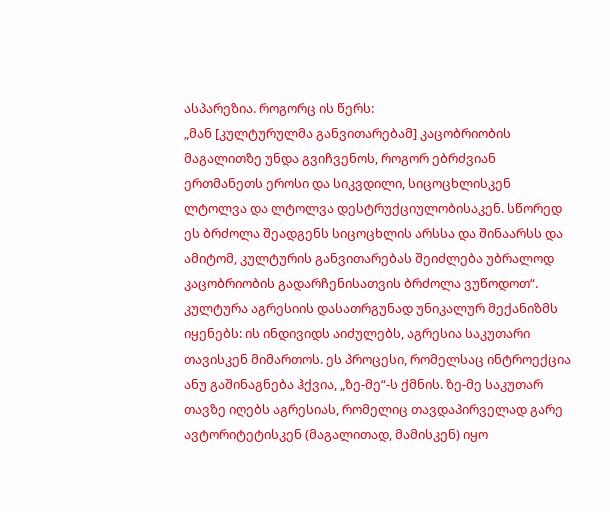ასპარეზია. როგორც ის წერს:
„მან [კულტურულმა განვითარებამ] კაცობრიობის მაგალითზე უნდა გვიჩვენოს, როგორ ებრძვიან ერთმანეთს ეროსი და სიკვდილი, სიცოცხლისკენ ლტოლვა და ლტოლვა დესტრუქციულობისაკენ. სწორედ ეს ბრძოლა შეადგენს სიცოცხლის არსსა და შინაარსს და ამიტომ, კულტურის განვითარებას შეიძლება უბრალოდ კაცობრიობის გადარჩენისათვის ბრძოლა ვუწოდოთ“.
კულტურა აგრესიის დასათრგუნად უნიკალურ მექანიზმს იყენებს: ის ინდივიდს აიძულებს, აგრესია საკუთარი თავისკენ მიმართოს. ეს პროცესი, რომელსაც ინტროექცია ანუ გაშინაგნება ჰქვია, „ზე-მე“-ს ქმნის. ზე-მე საკუთარ თავზე იღებს აგრესიას, რომელიც თავდაპირველად გარე ავტორიტეტისკენ (მაგალითად, მამისკენ) იყო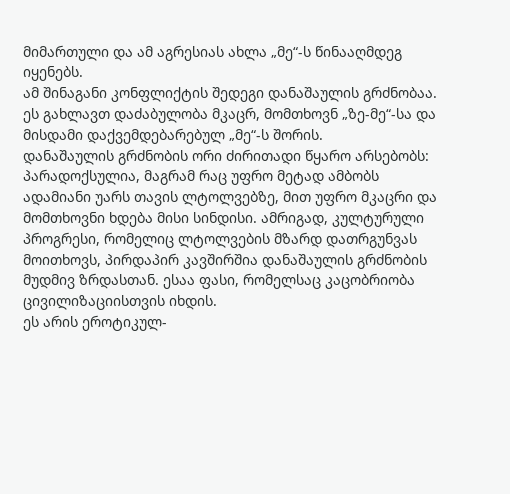მიმართული და ამ აგრესიას ახლა „მე“-ს წინააღმდეგ იყენებს.
ამ შინაგანი კონფლიქტის შედეგი დანაშაულის გრძნობაა. ეს გახლავთ დაძაბულობა მკაცრ, მომთხოვნ „ზე-მე“-სა და მისდამი დაქვემდებარებულ „მე“-ს შორის.
დანაშაულის გრძნობის ორი ძირითადი წყარო არსებობს:
პარადოქსულია, მაგრამ რაც უფრო მეტად ამბობს ადამიანი უარს თავის ლტოლვებზე, მით უფრო მკაცრი და მომთხოვნი ხდება მისი სინდისი. ამრიგად, კულტურული პროგრესი, რომელიც ლტოლვების მზარდ დათრგუნვას მოითხოვს, პირდაპირ კავშირშია დანაშაულის გრძნობის მუდმივ ზრდასთან. ესაა ფასი, რომელსაც კაცობრიობა ცივილიზაციისთვის იხდის.
ეს არის ეროტიკულ-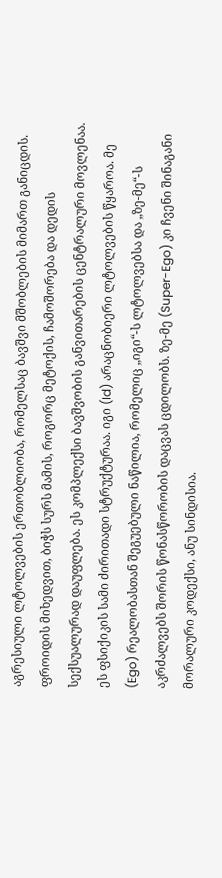აგრესიული ლტოლვების ერთობლიობა, რომელსაც ბავშვი მშობლების მიმართ განიცდის. ფროიდის მიხედვით, ბიჭს სურს მამის, როგორც მეტოქის, ჩამოშორება და დედის სექსუალურად დაუფლება. ეს კომპლექსი ბავშვობის განვითარების ცენტრალური მოვლენაა.
ეს ფსიქიკის სამი ძირითადი სტრუქტურაა. იგი (Id) არაცნობიერი ლტოლვების წყაროა. მე (Ego) რეალობასთან შეგუებული ნაწილია, რომელიც „იგი“-ს ლტოლვებსა და „ზე-მე“-ს აკრძალვებს შორის წონასწორობის დაცვას ცდილობს. ზე-მე (Super-Ego) კი ჩვენი შინაგანი მორალური კოდექსი, ანუ სინდისია.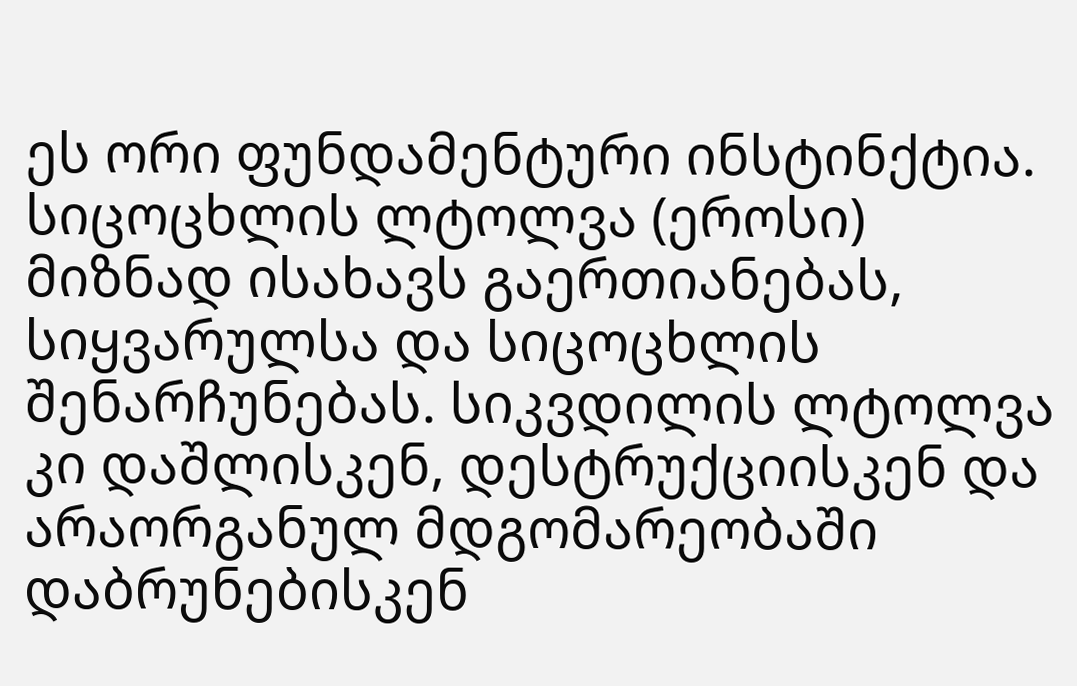ეს ორი ფუნდამენტური ინსტინქტია. სიცოცხლის ლტოლვა (ეროსი) მიზნად ისახავს გაერთიანებას, სიყვარულსა და სიცოცხლის შენარჩუნებას. სიკვდილის ლტოლვა კი დაშლისკენ, დესტრუქციისკენ და არაორგანულ მდგომარეობაში დაბრუნებისკენ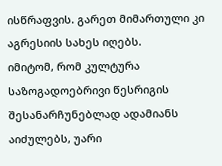ისწრაფვის. გარეთ მიმართული კი აგრესიის სახეს იღებს.
იმიტომ, რომ კულტურა საზოგადოებრივი წესრიგის შესანარჩუნებლად ადამიანს აიძულებს, უარი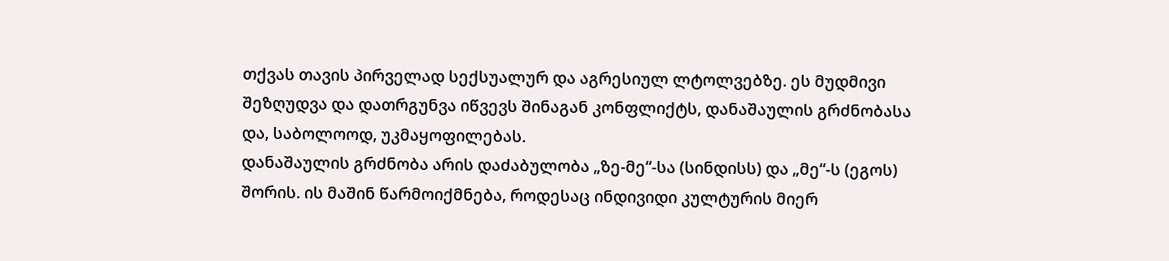თქვას თავის პირველად სექსუალურ და აგრესიულ ლტოლვებზე. ეს მუდმივი შეზღუდვა და დათრგუნვა იწვევს შინაგან კონფლიქტს, დანაშაულის გრძნობასა და, საბოლოოდ, უკმაყოფილებას.
დანაშაულის გრძნობა არის დაძაბულობა „ზე-მე“-სა (სინდისს) და „მე“-ს (ეგოს) შორის. ის მაშინ წარმოიქმნება, როდესაც ინდივიდი კულტურის მიერ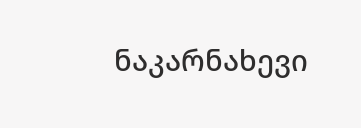ნაკარნახევი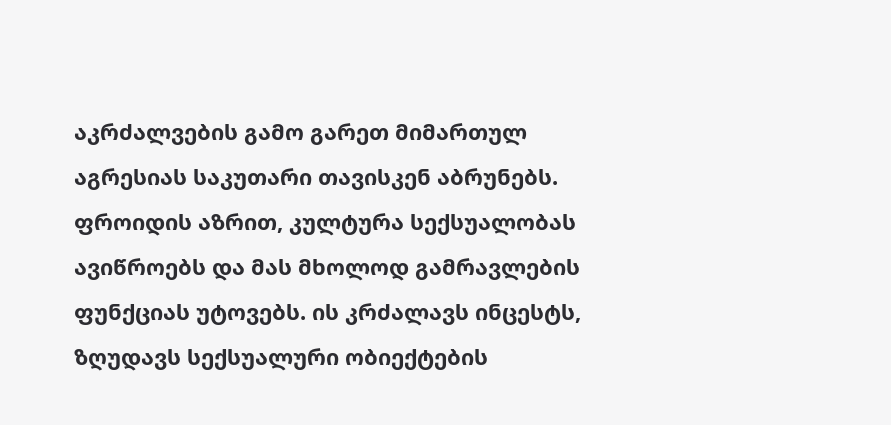აკრძალვების გამო გარეთ მიმართულ აგრესიას საკუთარი თავისკენ აბრუნებს.
ფროიდის აზრით, კულტურა სექსუალობას ავიწროებს და მას მხოლოდ გამრავლების ფუნქციას უტოვებს. ის კრძალავს ინცესტს, ზღუდავს სექსუალური ობიექტების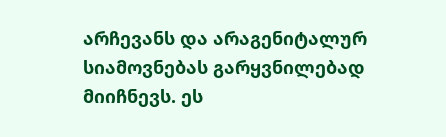არჩევანს და არაგენიტალურ სიამოვნებას გარყვნილებად მიიჩნევს. ეს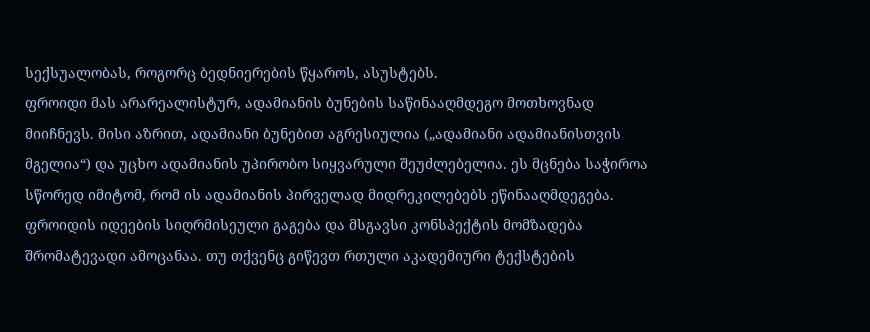სექსუალობას, როგორც ბედნიერების წყაროს, ასუსტებს.
ფროიდი მას არარეალისტურ, ადამიანის ბუნების საწინააღმდეგო მოთხოვნად მიიჩნევს. მისი აზრით, ადამიანი ბუნებით აგრესიულია („ადამიანი ადამიანისთვის მგელია“) და უცხო ადამიანის უპირობო სიყვარული შეუძლებელია. ეს მცნება საჭიროა სწორედ იმიტომ, რომ ის ადამიანის პირველად მიდრეკილებებს ეწინააღმდეგება.
ფროიდის იდეების სიღრმისეული გაგება და მსგავსი კონსპექტის მომზადება შრომატევადი ამოცანაა. თუ თქვენც გიწევთ რთული აკადემიური ტექსტების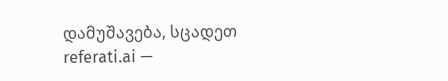დამუშავება, სცადეთ referati.ai —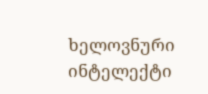ხელოვნური ინტელექტი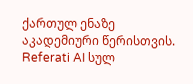ქართულ ენაზე აკადემიური წერისთვის.
Referati AI სულ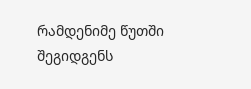რამდენიმე წუთში შეგიდგენს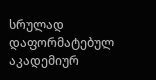სრულად დაფორმატებულ აკადემიურ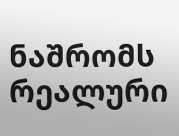ნაშრომს რეალური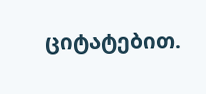ციტატებით.